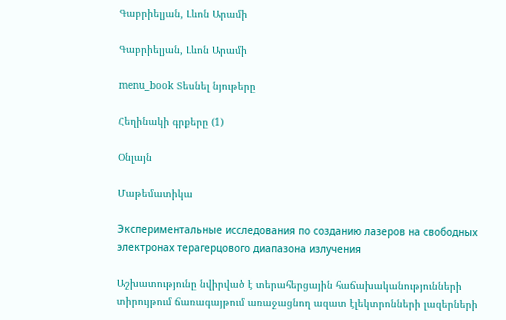Գաբրիելյան, Լևոն Արամի

Գաբրիելյան, Լևոն Արամի

menu_book Տեսնել նյութերը

Հեղինակի գրքերը (1)

Օնլայն

Մաթեմատիկա

Экспериментальные исследования по созданию лазеров на свободных электронах терагерцового диапазона излучения

Աշխատությունը նվիրված է տերահերցային հաճախականությունների տիրույթում ճառագայթում առաջացնող ազատ էլեկտրոնների լազերների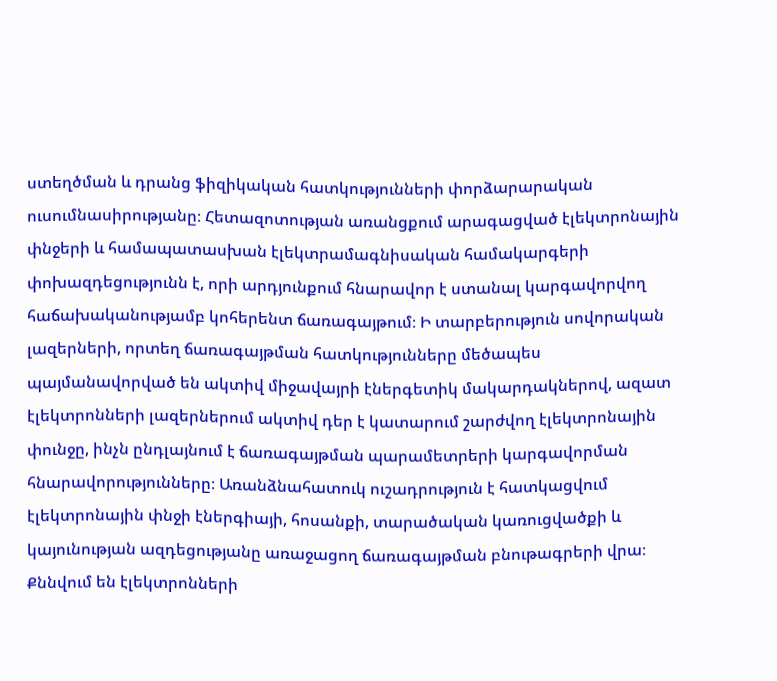ստեղծման և դրանց ֆիզիկական հատկությունների փորձարարական ուսումնասիրությանը։ Հետազոտության առանցքում արագացված էլեկտրոնային փնջերի և համապատասխան էլեկտրամագնիսական համակարգերի փոխազդեցությունն է, որի արդյունքում հնարավոր է ստանալ կարգավորվող հաճախականությամբ կոհերենտ ճառագայթում։ Ի տարբերություն սովորական լազերների, որտեղ ճառագայթման հատկությունները մեծապես պայմանավորված են ակտիվ միջավայրի էներգետիկ մակարդակներով, ազատ էլեկտրոնների լազերներում ակտիվ դեր է կատարում շարժվող էլեկտրոնային փունջը, ինչն ընդլայնում է ճառագայթման պարամետրերի կարգավորման հնարավորությունները։ Առանձնահատուկ ուշադրություն է հատկացվում էլեկտրոնային փնջի էներգիայի, հոսանքի, տարածական կառուցվածքի և կայունության ազդեցությանը առաջացող ճառագայթման բնութագրերի վրա։ Քննվում են էլեկտրոնների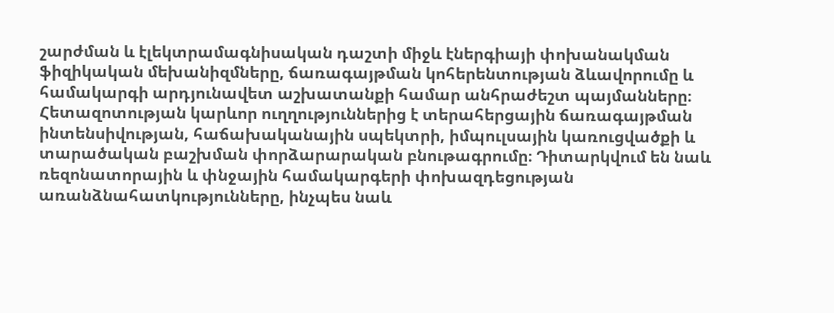շարժման և էլեկտրամագնիսական դաշտի միջև էներգիայի փոխանակման ֆիզիկական մեխանիզմները, ճառագայթման կոհերենտության ձևավորումը և համակարգի արդյունավետ աշխատանքի համար անհրաժեշտ պայմանները։ Հետազոտության կարևոր ուղղություններից է տերահերցային ճառագայթման ինտենսիվության, հաճախականային սպեկտրի, իմպուլսային կառուցվածքի և տարածական բաշխման փորձարարական բնութագրումը։ Դիտարկվում են նաև ռեզոնատորային և փնջային համակարգերի փոխազդեցության առանձնահատկությունները, ինչպես նաև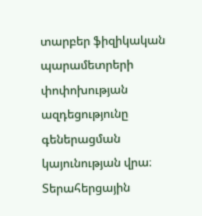տարբեր ֆիզիկական պարամետրերի փոփոխության ազդեցությունը գեներացման կայունության վրա։ Տերահերցային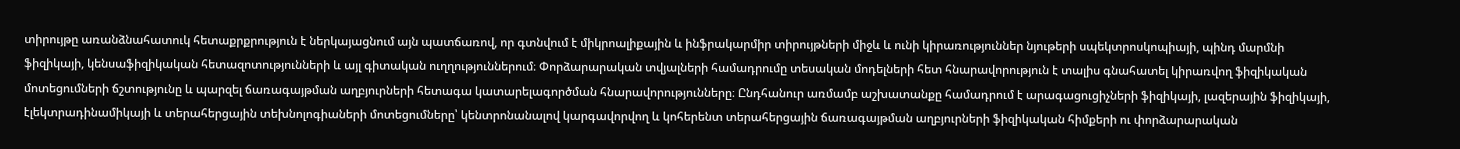տիրույթը առանձնահատուկ հետաքրքրություն է ներկայացնում այն պատճառով, որ գտնվում է միկրոալիքային և ինֆրակարմիր տիրույթների միջև և ունի կիրառություններ նյութերի սպեկտրոսկոպիայի, պինդ մարմնի ֆիզիկայի, կենսաֆիզիկական հետազոտությունների և այլ գիտական ուղղություններում։ Փորձարարական տվյալների համադրումը տեսական մոդելների հետ հնարավորություն է տալիս գնահատել կիրառվող ֆիզիկական մոտեցումների ճշտությունը և պարզել ճառագայթման աղբյուրների հետագա կատարելագործման հնարավորությունները։ Ընդհանուր առմամբ աշխատանքը համադրում է արագացուցիչների ֆիզիկայի, լազերային ֆիզիկայի, էլեկտրադինամիկայի և տերահերցային տեխնոլոգիաների մոտեցումները՝ կենտրոնանալով կարգավորվող և կոհերենտ տերահերցային ճառագայթման աղբյուրների ֆիզիկական հիմքերի ու փորձարարական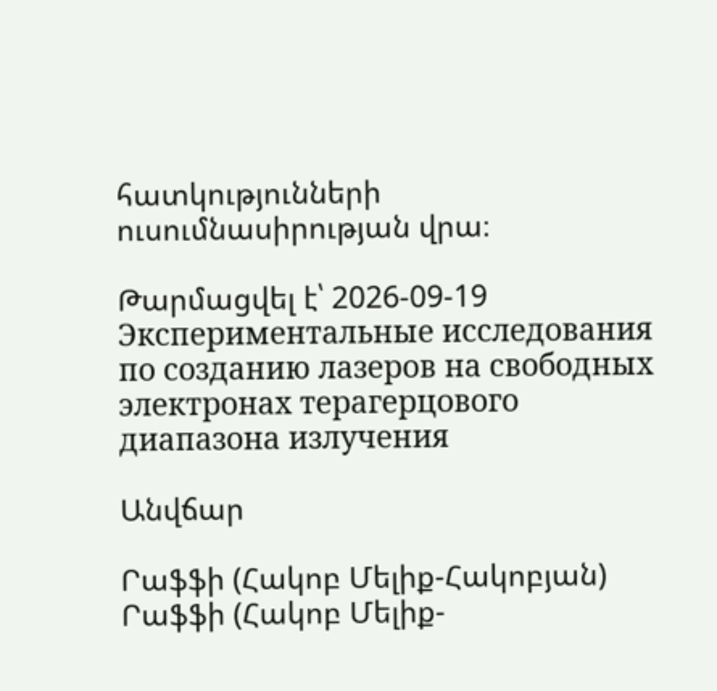հատկությունների ուսումնասիրության վրա։

Թարմացվել է՝ 2026-09-19
Экспериментальные исследования по созданию лазеров на свободных электронах терагерцового диапазона излучения

Անվճար

Րաֆֆի (Հակոբ Մելիք-Հակոբյան) Րաֆֆի (Հակոբ Մելիք-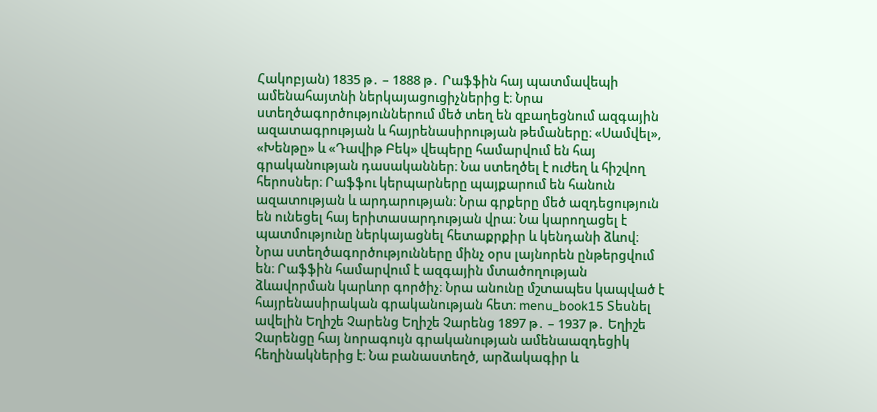Հակոբյան) 1835 թ․ – 1888 թ․ Րաֆֆին հայ պատմավեպի ամենահայտնի ներկայացուցիչներից է։ Նրա ստեղծագործություններում մեծ տեղ են զբաղեցնում ազգային ազատագրության և հայրենասիրության թեմաները։ «Սամվել», «Խենթը» և «Դավիթ Բեկ» վեպերը համարվում են հայ գրականության դասականներ։ Նա ստեղծել է ուժեղ և հիշվող հերոսներ։ Րաֆֆու կերպարները պայքարում են հանուն ազատության և արդարության։ Նրա գրքերը մեծ ազդեցություն են ունեցել հայ երիտասարդության վրա։ Նա կարողացել է պատմությունը ներկայացնել հետաքրքիր և կենդանի ձևով։ Նրա ստեղծագործությունները մինչ օրս լայնորեն ընթերցվում են։ Րաֆֆին համարվում է ազգային մտածողության ձևավորման կարևոր գործիչ։ Նրա անունը մշտապես կապված է հայրենասիրական գրականության հետ։ menu_book15 Տեսնել ավելին Եղիշե Չարենց Եղիշե Չարենց 1897 թ․ – 1937 թ․ Եղիշե Չարենցը հայ նորագույն գրականության ամենաազդեցիկ հեղինակներից է։ Նա բանաստեղծ, արձակագիր և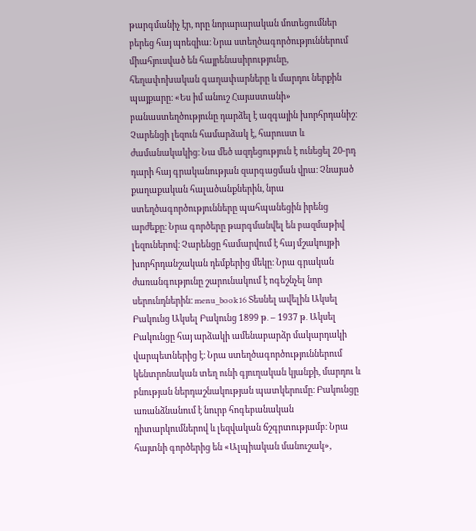թարգմանիչ էր, որը նորարարական մոտեցումներ բերեց հայ պոեզիա։ Նրա ստեղծագործություններում միահյուսված են հայրենասիրությունը, հեղափոխական գաղափարները և մարդու ներքին պայքարը։ «Ես իմ անուշ Հայաստանի» բանաստեղծությունը դարձել է ազգային խորհրդանիշ։ Չարենցի լեզուն համարձակ է, հարուստ և ժամանակակից։ Նա մեծ ազդեցություն է ունեցել 20-րդ դարի հայ գրականության զարգացման վրա։ Չնայած քաղաքական հալածանքներին, նրա ստեղծագործությունները պահպանեցին իրենց արժեքը։ Նրա գործերը թարգմանվել են բազմաթիվ լեզուներով։ Չարենցը համարվում է հայ մշակույթի խորհրդանշական դեմքերից մեկը։ Նրա գրական ժառանգությունը շարունակում է ոգեշնչել նոր սերունդներին։ menu_book16 Տեսնել ավելին Ակսել Բակունց Ակսել Բակունց 1899 թ․ – 1937 թ․ Ակսել Բակունցը հայ արձակի ամենաբարձր մակարդակի վարպետներից է։ Նրա ստեղծագործություններում կենտրոնական տեղ ունի գյուղական կյանքի, մարդու և բնության ներդաշնակության պատկերումը։ Բակունցը առանձնանում է նուրբ հոգեբանական դիտարկումներով և լեզվական ճշգրտությամբ։ Նրա հայտնի գործերից են «Ալպիական մանուշակ»,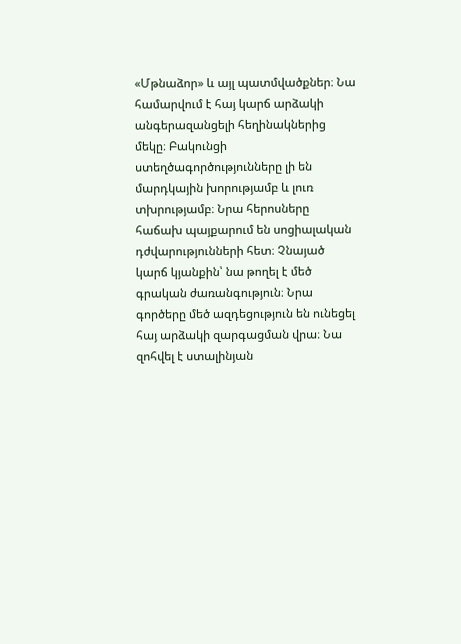«Մթնաձոր» և այլ պատմվածքներ։ Նա համարվում է հայ կարճ արձակի անգերազանցելի հեղինակներից մեկը։ Բակունցի ստեղծագործությունները լի են մարդկային խորությամբ և լուռ տխրությամբ։ Նրա հերոսները հաճախ պայքարում են սոցիալական դժվարությունների հետ։ Չնայած կարճ կյանքին՝ նա թողել է մեծ գրական ժառանգություն։ Նրա գործերը մեծ ազդեցություն են ունեցել հայ արձակի զարգացման վրա։ Նա զոհվել է ստալինյան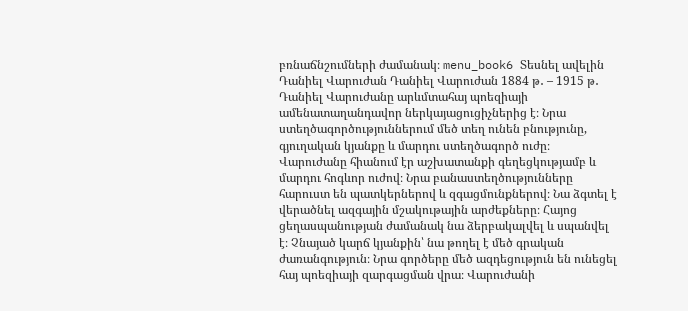բռնաճնշումների ժամանակ։ menu_book6 Տեսնել ավելին Դանիել Վարուժան Դանիել Վարուժան 1884 թ․ – 1915 թ․ Դանիել Վարուժանը արևմտահայ պոեզիայի ամենատաղանդավոր ներկայացուցիչներից է։ Նրա ստեղծագործություններում մեծ տեղ ունեն բնությունը, գյուղական կյանքը և մարդու ստեղծագործ ուժը։ Վարուժանը հիանում էր աշխատանքի գեղեցկությամբ և մարդու հոգևոր ուժով։ Նրա բանաստեղծությունները հարուստ են պատկերներով և զգացմունքներով։ Նա ձգտել է վերածնել ազգային մշակութային արժեքները։ Հայոց ցեղասպանության ժամանակ նա ձերբակալվել և սպանվել է։ Չնայած կարճ կյանքին՝ նա թողել է մեծ գրական ժառանգություն։ Նրա գործերը մեծ ազդեցություն են ունեցել հայ պոեզիայի զարգացման վրա։ Վարուժանի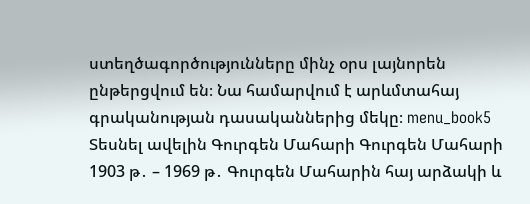ստեղծագործությունները մինչ օրս լայնորեն ընթերցվում են։ Նա համարվում է արևմտահայ գրականության դասականներից մեկը։ menu_book5 Տեսնել ավելին Գուրգեն Մահարի Գուրգեն Մահարի 1903 թ․ – 1969 թ․ Գուրգեն Մահարին հայ արձակի և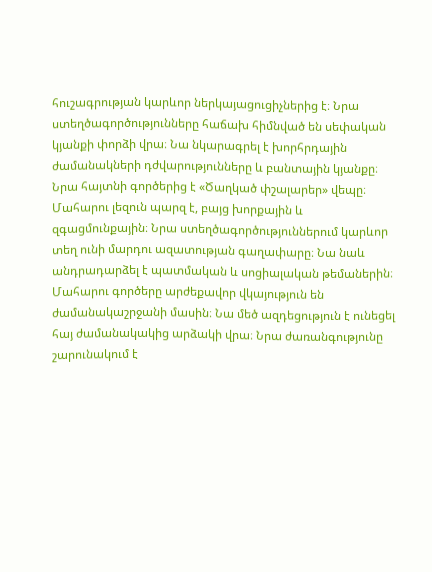հուշագրության կարևոր ներկայացուցիչներից է։ Նրա ստեղծագործությունները հաճախ հիմնված են սեփական կյանքի փորձի վրա։ Նա նկարագրել է խորհրդային ժամանակների դժվարությունները և բանտային կյանքը։ Նրա հայտնի գործերից է «Ծաղկած փշալարեր» վեպը։ Մահարու լեզուն պարզ է, բայց խորքային և զգացմունքային։ Նրա ստեղծագործություններում կարևոր տեղ ունի մարդու ազատության գաղափարը։ Նա նաև անդրադարձել է պատմական և սոցիալական թեմաներին։ Մահարու գործերը արժեքավոր վկայություն են ժամանակաշրջանի մասին։ Նա մեծ ազդեցություն է ունեցել հայ ժամանակակից արձակի վրա։ Նրա ժառանգությունը շարունակում է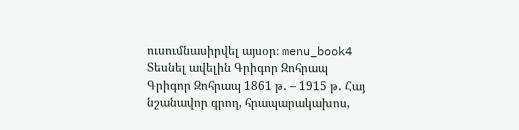ուսումնասիրվել այսօր։ menu_book4 Տեսնել ավելին Գրիգոր Զոհրապ Գրիգոր Զոհրապ 1861 թ․ – 1915 թ․ Հայ նշանավոր գրող, հրապարակախոս,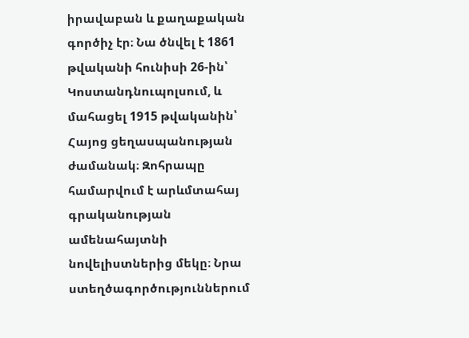իրավաբան և քաղաքական գործիչ էր։ Նա ծնվել է 1861 թվականի հունիսի 26-ին՝ Կոստանդնուպոլսում, և մահացել 1915 թվականին՝ Հայոց ցեղասպանության ժամանակ։ Զոհրապը համարվում է արևմտահայ գրականության ամենահայտնի նովելիստներից մեկը։ Նրա ստեղծագործություններում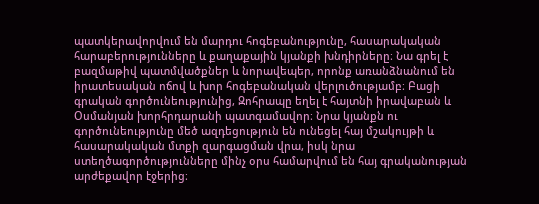պատկերավորվում են մարդու հոգեբանությունը, հասարակական հարաբերությունները և քաղաքային կյանքի խնդիրները։ Նա գրել է բազմաթիվ պատմվածքներ և նորավեպեր, որոնք առանձնանում են իրատեսական ոճով և խոր հոգեբանական վերլուծությամբ։ Բացի գրական գործունեությունից, Զոհրապը եղել է հայտնի իրավաբան և Օսմանյան խորհրդարանի պատգամավոր։ Նրա կյանքն ու գործունեությունը մեծ ազդեցություն են ունեցել հայ մշակույթի և հասարակական մտքի զարգացման վրա, իսկ նրա ստեղծագործությունները մինչ օրս համարվում են հայ գրականության արժեքավոր էջերից։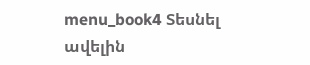menu_book4 Տեսնել ավելին